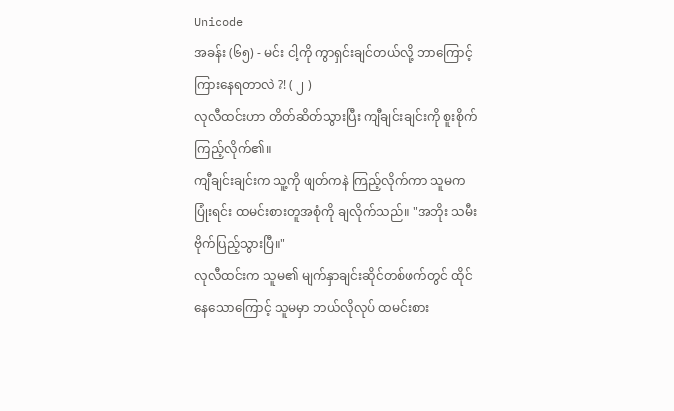Unicode
အခန်း (၆၅) - မင်း ငါ့ကို ကွာရှင်းချင်တယ်လို့ ဘာကြောင့် ကြားနေရတာလဲ ?! ( ၂ )
လုလီထင်းဟာ တိတ်ဆိတ်သွားပြီး ကျီချင်းချင်းကို စူးစိုက်ကြည့်လိုက်၏။
ကျီချင်းချင်းက သူ့ကို ဖျတ်ကနဲ ကြည့်လိုက်ကာ သူမက ပြုံးရင်း ထမင်းစားတူအစုံကို ချလိုက်သည်။ "အဘိုး သမီး ဗိုက်ပြည့်သွားပြီ။"
လုလီထင်းက သူမ၏ မျက်နှာချင်းဆိုင်တစ်ဖက်တွင် ထိုင်နေသောကြောင့် သူမမှာ ဘယ်လိုလုပ် ထမင်းစား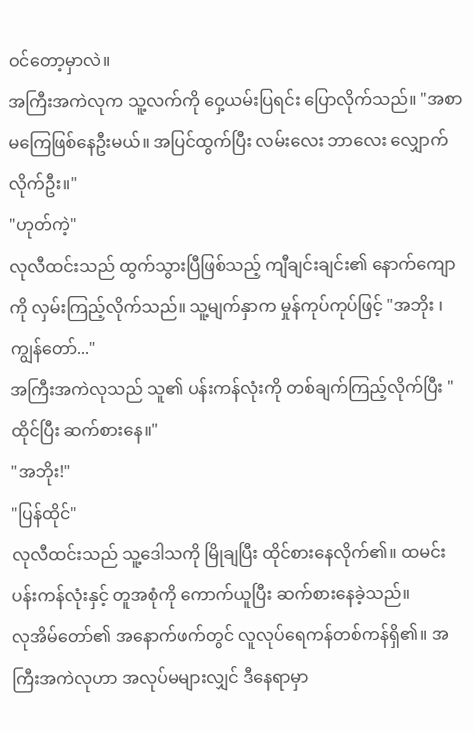ဝင်တော့မှာလဲ။
အကြီးအကဲလုက သူ့လက်ကို ဝှေ့ယမ်းပြရင်း ပြောလိုက်သည်။ "အစာမကြေဖြစ်နေဦးမယ်။ အပြင်ထွက်ပြီး လမ်းလေး ဘာလေး လျှောက်လိုက်ဦး။"
"ဟုတ်ကဲ့"
လုလီထင်းသည် ထွက်သွားပြီဖြစ်သည့် ကျီချင်းချင်း၏ နောက်ကျောကို လှမ်းကြည့်လိုက်သည်။ သူ့မျက်နှာက မှုန်ကုပ်ကုပ်ဖြင့် "အဘိုး ၊ ကျွန်တော်..."
အကြီးအကဲလုသည် သူ၏ ပန်းကန်လုံးကို တစ်ချက်ကြည့်လိုက်ပြီး " ထိုင်ပြီး ဆက်စားနေ။"
"အဘိုး!"
"ပြန်ထိုင်"
လုလီထင်းသည် သူ့ဒေါသကို မြိုချပြီး ထိုင်စားနေလိုက်၏။ ထမင်းပန်းကန်လုံးနှင့် တူအစုံကို ကောက်ယူပြီး ဆက်စားနေခဲ့သည်။
လုအိမ်တော်၏ အနောက်ဖက်တွင် လူလုပ်ရေကန်တစ်ကန်ရှိ၏။ အကြီးအကဲလုဟာ အလုပ်မများလျှင် ဒီနေရာမှာ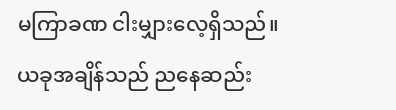မကြာခဏ ငါးမျှားလေ့ရှိသည်။
ယခုအချိန်သည် ညနေဆည်း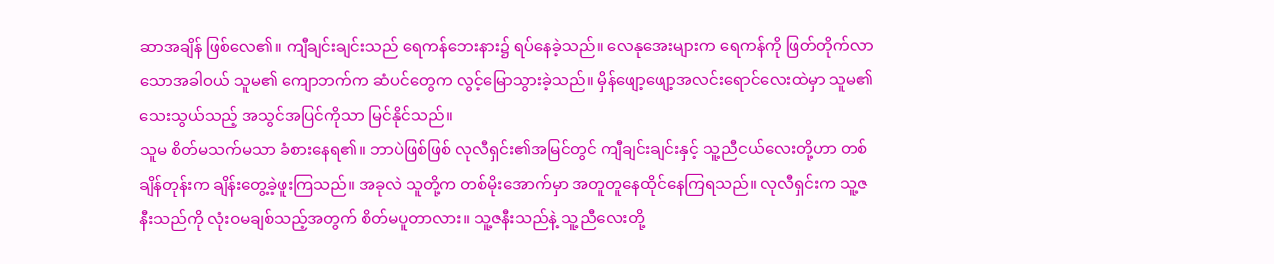ဆာအချိန် ဖြစ်လေ၏။ ကျီချင်းချင်းသည် ရေကန်ဘေးနား၌ ရပ်နေခဲ့သည်။ လေနုအေးများက ရေကန်ကို ဖြတ်တိုက်လာသောအခါဝယ် သူမ၏ ကျောဘက်က ဆံပင်တွေက လွင့်မြောသွားခဲ့သည်။ မှိန်ဖျော့ဖျော့အလင်းရောင်လေးထဲမှာ သူမ၏ သေးသွယ်သည့် အသွင်အပြင်ကိုသာ မြင်နိုင်သည်။
သူမ စိတ်မသက်မသာ ခံစားနေရ၏။ ဘာပဲဖြစ်ဖြစ် လုလီရှင်း၏အမြင်တွင် ကျီချင်းချင်းနှင့် သူ့ညီငယ်လေးတို့ဟာ တစ်ချိန်တုန်းက ချိန်းတွေ့ခဲ့ဖူးကြသည်။ အခုလဲ သူတို့က တစ်မိုးအောက်မှာ အတူတူနေထိုင်နေကြရသည်။ လုလီရှင်းက သူ့ဇနီးသည်ကို လုံးဝမချစ်သည့်အတွက် စိတ်မပူတာလား။ သူ့ဇနီးသည်နဲ့ သူ့ညီလေးတို့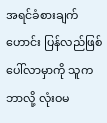အရင်ခံစားချက်ဟောင်း ပြန်လည်ဖြစ်ပေါ်လာမှာကို သူက ဘာလို့ လုံးဝမ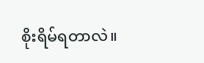စိုးရိမ်ရတာလဲ။